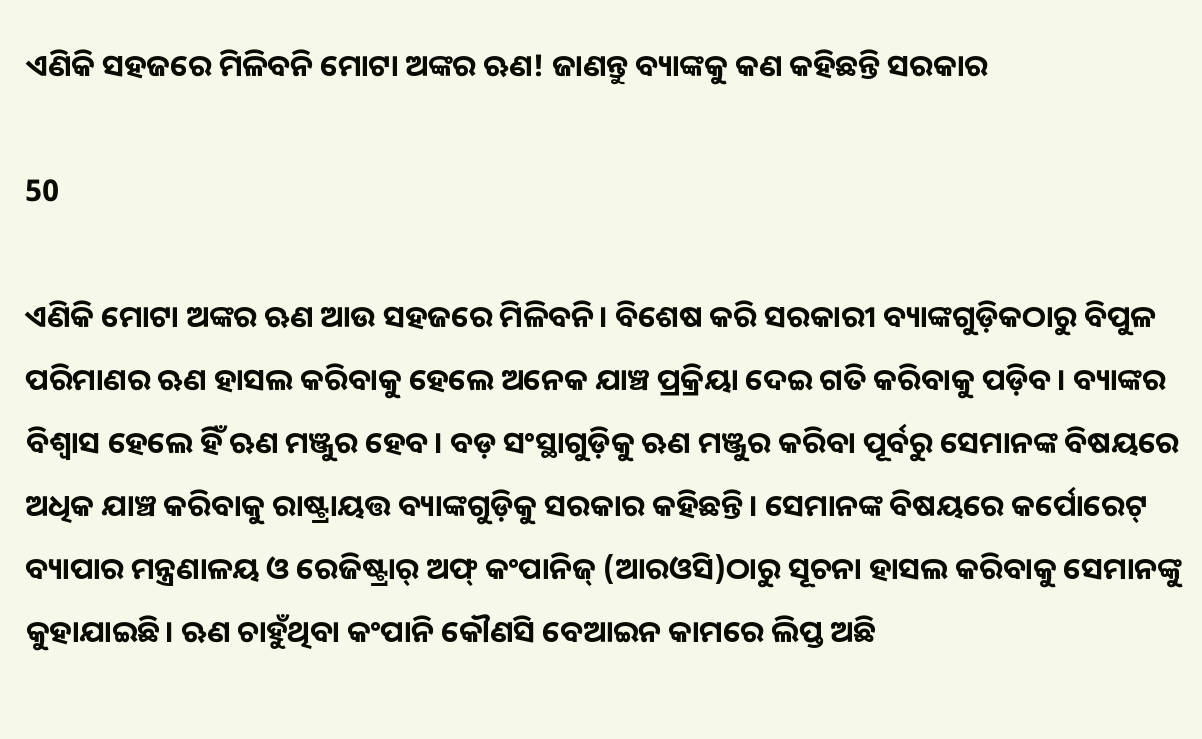ଏଣିକି ସହଜରେ ମିଳିବନି ମୋଟା ଅଙ୍କର ଋଣ! ଜାଣନ୍ତୁ ବ୍ୟାଙ୍କକୁ କଣ କହିଛନ୍ତି ସରକାର

50

ଏଣିକି ମୋଟା ଅଙ୍କର ଋଣ ଆଉ ସହଜରେ ମିଳିବନି। ବିଶେଷ କରି ସରକାରୀ ବ୍ୟାଙ୍କଗୁଡ଼ିକଠାରୁ ବିପୁଳ ପରିମାଣର ଋଣ ହାସଲ କରିବାକୁ ହେଲେ ଅନେକ ଯାଞ୍ଚ ପ୍ରକ୍ରିୟା ଦେଇ ଗତି କରିବାକୁ ପଡ଼ିବ। ବ୍ୟାଙ୍କର ବିଶ୍ୱାସ ହେଲେ ହିଁ ଋଣ ମଞ୍ଜୁର ହେବ। ବଡ଼ ସଂସ୍ଥାଗୁଡ଼ିକୁ ଋଣ ମଞ୍ଜୁର କରିବା ପୂର୍ବରୁ ସେମାନଙ୍କ ବିଷୟରେ ଅଧିକ ଯାଞ୍ଚ କରିବାକୁ ରାଷ୍ଟ୍ରାୟତ୍ତ ବ୍ୟାଙ୍କଗୁଡ଼ିକୁ ସରକାର କହିଛନ୍ତି। ସେମାନଙ୍କ ବିଷୟରେ କର୍ପୋରେଟ୍ ବ୍ୟାପାର ମନ୍ତ୍ରଣାଳୟ ଓ ରେଜିଷ୍ଟ୍ରାର୍ ଅଫ୍ କଂପାନିଜ୍ (ଆରଓସି)ଠାରୁ ସୂଚନା ହାସଲ କରିବାକୁ ସେମାନଙ୍କୁ କୁହାଯାଇଛି। ଋଣ ଚାହୁଁଥିବା କଂପାନି କୌଣସି ବେଆଇନ କାମରେ ଲିପ୍ତ ଅଛି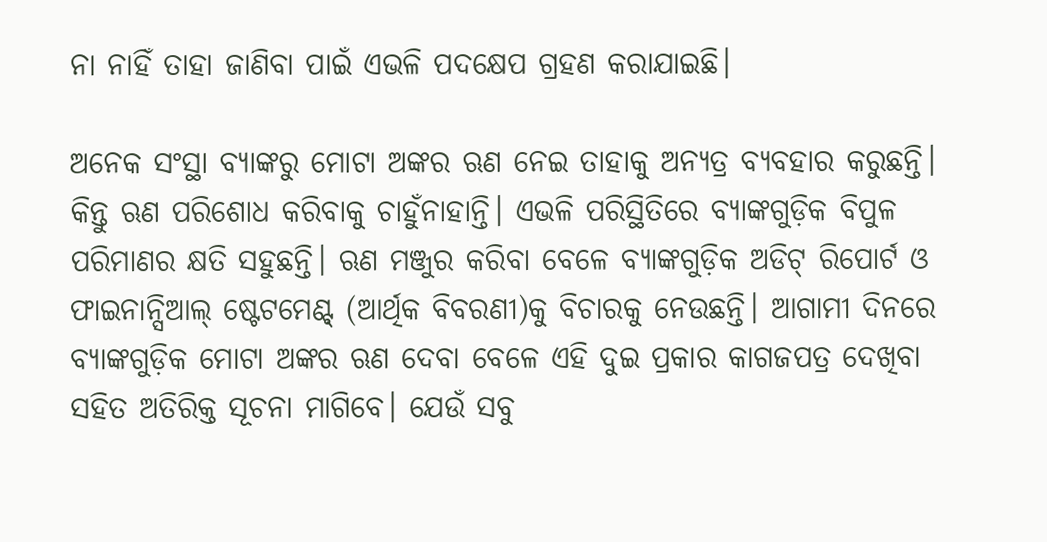ନା ନାହିଁ ତାହା ଜାଣିବା ପାଇଁ ଏଭଳି ପଦକ୍ଷେପ ଗ୍ରହଣ କରାଯାଇଛି।

ଅନେକ ସଂସ୍ଥା ବ୍ୟାଙ୍କରୁ ମୋଟା ଅଙ୍କର ଋଣ ନେଇ ତାହାକୁ ଅନ୍ୟତ୍ର ବ୍ୟବହାର କରୁଛନ୍ତି। କିନ୍ତୁ ଋଣ ପରିଶୋଧ କରିବାକୁ ଚାହୁଁନାହାନ୍ତି। ଏଭଳି ପରିସ୍ଥିତିରେ ବ୍ୟାଙ୍କଗୁଡ଼ିକ ବିପୁଳ ପରିମାଣର କ୍ଷତି ସହୁଛନ୍ତି। ଋଣ ମଞ୍ଜୁର କରିବା ବେଳେ ବ୍ୟାଙ୍କଗୁଡ଼ିକ ଅଡିଟ୍ ରିପୋର୍ଟ ଓ ଫାଇନାନ୍ସିଆଲ୍ ଷ୍ଟେଟମେଣ୍ଟ୍ (ଆର୍ଥିକ ବିବରଣୀ)କୁ ବିଚାରକୁ ନେଉଛନ୍ତି। ଆଗାମୀ ଦିନରେ ବ୍ୟାଙ୍କଗୁଡ଼ିକ ମୋଟା ଅଙ୍କର ଋଣ ଦେବା ବେଳେ ଏହି ଦୁଇ ପ୍ରକାର କାଗଜପତ୍ର ଦେଖିବା ସହିତ ଅତିରିକ୍ତ ସୂଚନା ମାଗିବେ। ଯେଉଁ ସବୁ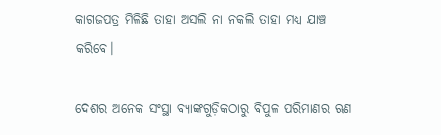କାଗଜପତ୍ର ମିଳିଛି ତାହା ଅସଲି ନା ନକଲି ତାହା ମଧ୍ୟ ଯାଞ୍ଚ କରିବେ।

ଦେଶର ଅନେକ ସଂସ୍ଥା ବ୍ୟାଙ୍କଗୁଡ଼ିକଠାରୁ ବିପୁଳ ପରିମାଣର ଋଣ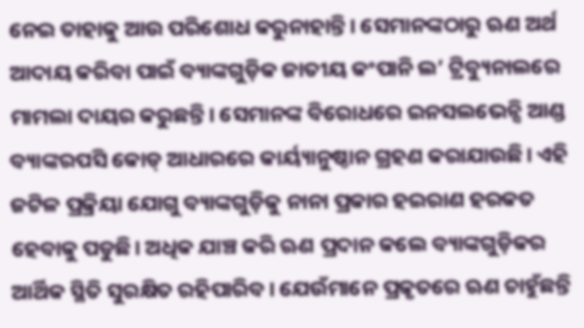ନେଇ ତାହାକୁ ଆଉ ପରିଶୋଧ କରୁନାହାନ୍ତି। ସେମାନଙ୍କଠାରୁ ଋଣ ଅର୍ଥ ଆଦାୟ କରିବା ପାଇଁ ବ୍ୟାଙ୍କଗୁଡ଼ିକ ଜାତୀୟ କଂପାନି ଲ’ ଟ୍ରିବ୍ୟୁନାଲରେ ମାମଲା ଦାୟର କରୁଛନ୍ତି। ସେମାନଙ୍କ ବିରୋଧରେ ଇନସଲଭେନ୍ସି ଆଣ୍ଡ ବ୍ୟାଙ୍କରପସି କୋଡ୍ ଆଧାରରେ କାର୍ୟ୍ୟାନୁଷ୍ଠାନ ଗ୍ରହଣ କରାଯାଉଛି। ଏହି ଜଟିଳ ପ୍ରକ୍ରିୟା ଯୋଗୁ ବ୍ୟାଙ୍କଗୁଡ଼ିକୁ ନାନା ପ୍ରକାର ହଇରାଣ ହରକତ ହେବାକୁ ପଡୁଛି। ଅଧିକ ଯାଞ୍ଚ କରି ଋଣ ପ୍ରଦାନ କଲେ ବ୍ୟାଙ୍କଗୁଡ଼ିକର ଆର୍ଥିକ ସ୍ଥିତି ସୁରକ୍ଷିତ ରହିପାରିବ। ଯେଉଁମାନେ ପ୍ରକୃତରେ ଋଣ ଚାହୁଁଛନ୍ତି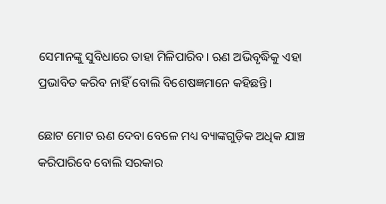ସେମାନଙ୍କୁ ସୁବିଧାରେ ତାହା ମିଳିପାରିବ। ଋଣ ଅଭିବୃଦ୍ଧିକୁ ଏହା ପ୍ରଭାବିତ କରିବ ନାହିଁ ବୋଲି ବିଶେଷଜ୍ଞମାନେ କହିଛନ୍ତି।

ଛୋଟ ମୋଟ ଋଣ ଦେବା ବେଳେ ମଧ୍ୟ ବ୍ୟାଙ୍କଗୁଡ଼ିକ ଅଧିକ ଯାଞ୍ଚ କରିପାରିବେ ବୋଲି ସରକାର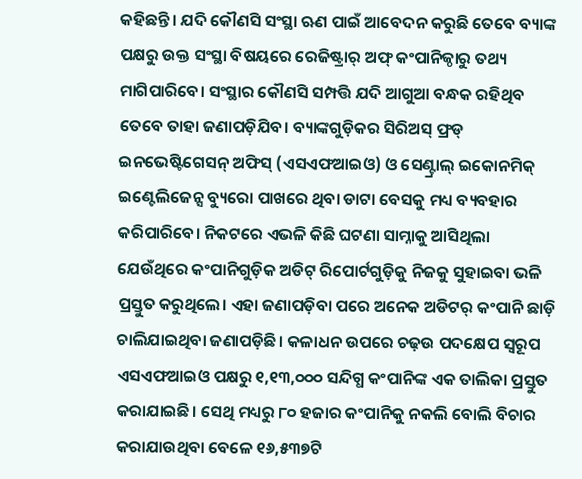କହିଛନ୍ତି। ଯଦି କୌଣସି ସଂସ୍ଥା ଋଣ ପାଇଁ ଆବେଦନ କରୁଛି ତେବେ ବ୍ୟାଙ୍କ ପକ୍ଷରୁ ଉକ୍ତ ସଂସ୍ଥା ବିଷୟରେ ରେଜିଷ୍ଟ୍ରାର୍ ଅଫ୍ କଂପାନିଜ୍ଠାରୁ ତଥ୍ୟ ମାଗିପାରିବେ। ସଂସ୍ଥାର କୌଣସି ସମ୍ପତ୍ତି ଯଦି ଆଗୁଆ ବନ୍ଧକ ରହିଥିବ ତେବେ ତାହା ଜଣାପଡ଼ିଯିବ। ବ୍ୟାଙ୍କଗୁଡ଼ିକର ସିରିଅସ୍ ଫ୍ରଡ୍ ଇନଭେଷ୍ଟିଗେସନ୍ ଅଫିସ୍ (ଏସଏଫଆଇଓ) ଓ ସେଣ୍ଟ୍ରାଲ୍ ଇକୋନମିକ୍ ଇଣ୍ଟେଲିଜେନ୍ସ ବ୍ୟୁରୋ ପାଖରେ ଥିବା ଡାଟା ବେସକୁ ମଧ୍ୟ ବ୍ୟବହାର କରିପାରିବେ। ନିକଟରେ ଏଭଳି କିଛି ଘଟଣା ସାମ୍ନାକୁ ଆସିଥିଲା ଯେଉଁଥିରେ କଂପାନିଗୁଡ଼ିକ ଅଡିଟ୍ ରିପୋର୍ଟଗୁଡ଼ିକୁ ନିଜକୁ ସୁହାଇବା ଭଳି ପ୍ରସ୍ତୁତ କରୁଥିଲେ। ଏହା ଜଣାପଡ଼ିବା ପରେ ଅନେକ ଅଡିଟର୍ କଂପାନି ଛାଡ଼ି ଚାଲିଯାଇଥିବା ଜଣାପଡ଼ିଛି। କଳାଧନ ଉପରେ ଚଢ଼ଉ ପଦକ୍ଷେପ ସ୍ୱରୂପ ଏସଏଫଆଇଓ ପକ୍ଷରୁ ୧,୧୩,୦୦୦ ସନ୍ଦିଗ୍ଧ କଂପାନିଙ୍କ ଏକ ତାଲିକା ପ୍ରସ୍ତୁତ କରାଯାଇଛି। ସେଥି ମଧ୍ୟରୁ ୮୦ ହଜାର କଂପାନିକୁ ନକଲି ବୋଲି ବିଚାର କରାଯାଉଥିବା ବେଳେ ୧୬,୫୩୭ଟି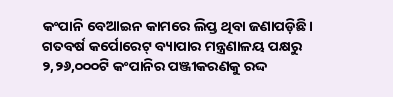କଂପାନି ବେଆଇନ କାମରେ ଲିପ୍ତ ଥିବା ଜଣାପଡ଼ିଛି। ଗତବର୍ଷ କର୍ପୋରେଟ୍ ବ୍ୟାପାର ମନ୍ତ୍ରଣାଳୟ ପକ୍ଷରୁ ୨,୨୬,୦୦୦ଟି କଂପାନିର ପଞ୍ଜୀକରଣକୁ ରଦ୍ଦ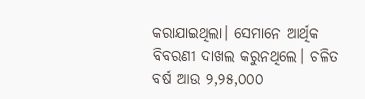କରାଯାଇଥିଲା। ସେମାନେ ଆର୍ଥିକ ବିବରଣୀ ଦାଖଲ କରୁନଥିଲେ। ଚଳିତ ବର୍ଷ ଆଉ ୨,୨୫,୦୦୦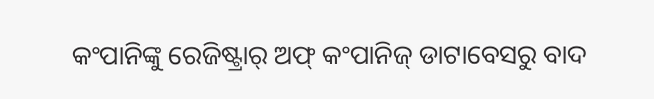କଂପାନିଙ୍କୁ ରେଜିଷ୍ଟ୍ରାର୍ ଅଫ୍ କଂପାନିଜ୍ ଡାଟାବେସରୁ ବାଦ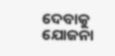ଦେବାକୁ ଯୋଜନା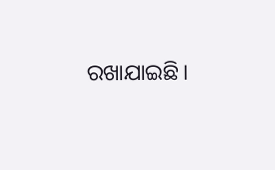ରଖାଯାଇଛି।